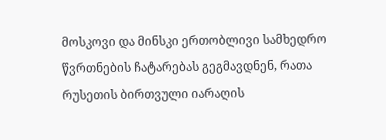მოსკოვი და მინსკი ერთობლივი სამხედრო წვრთნების ჩატარებას გეგმავდნენ, რათა რუსეთის ბირთვული იარაღის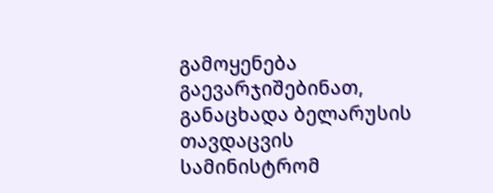გამოყენება გაევარჯიშებინათ, განაცხადა ბელარუსის თავდაცვის სამინისტრომ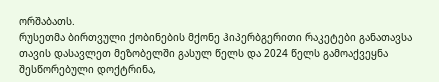ორშაბათს.
რუსეთმა ბირთვული ქობინების მქონე ჰიპერბგერითი რაკეტები განათავსა თავის დასავლეთ მეზობელში გასულ წელს და 2024 წელს გამოაქვეყნა შესწორებული დოქტრინა,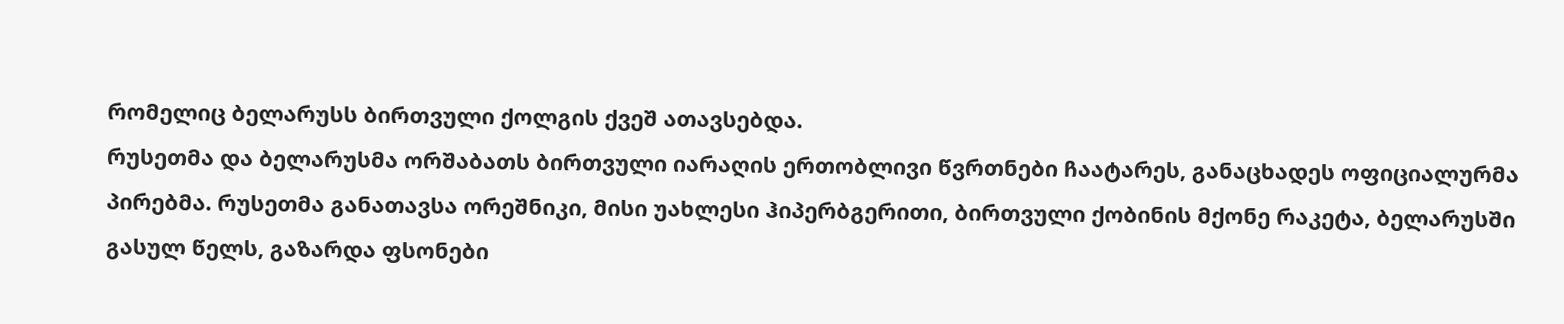რომელიც ბელარუსს ბირთვული ქოლგის ქვეშ ათავსებდა.
რუსეთმა და ბელარუსმა ორშაბათს ბირთვული იარაღის ერთობლივი წვრთნები ჩაატარეს, განაცხადეს ოფიციალურმა პირებმა. რუსეთმა განათავსა ორეშნიკი, მისი უახლესი ჰიპერბგერითი, ბირთვული ქობინის მქონე რაკეტა, ბელარუსში გასულ წელს, გაზარდა ფსონები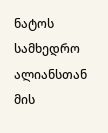ნატოს სამხედრო ალიანსთან მის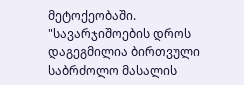მეტოქეობაში.
"სავარჯიშოების დროს დაგეგმილია ბირთვული საბრძოლო მასალის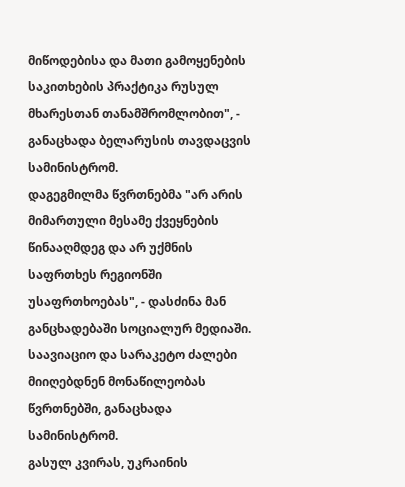მიწოდებისა და მათი გამოყენების საკითხების პრაქტიკა რუსულ მხარესთან თანამშრომლობით", - განაცხადა ბელარუსის თავდაცვის სამინისტრომ.
დაგეგმილმა წვრთნებმა "არ არის მიმართული მესამე ქვეყნების წინააღმდეგ და არ უქმნის საფრთხეს რეგიონში უსაფრთხოებას", - დასძინა მან განცხადებაში სოციალურ მედიაში.
საავიაციო და სარაკეტო ძალები მიიღებდნენ მონაწილეობას წვრთნებში, განაცხადა სამინისტრომ.
გასულ კვირას, უკრაინის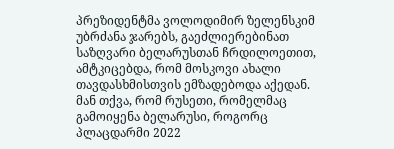პრეზიდენტმა ვოლოდიმირ ზელენსკიმ უბრძანა ჯარებს, გაეძლიერებინათ საზღვარი ბელარუსთან ჩრდილოეთით, ამტკიცებდა, რომ მოსკოვი ახალი თავდასხმისთვის ემზადებოდა აქედან.
მან თქვა, რომ რუსეთი, რომელმაც გამოიყენა ბელარუსი, როგორც პლაცდარმი 2022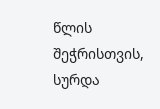წლის შეჭრისთვის, სურდა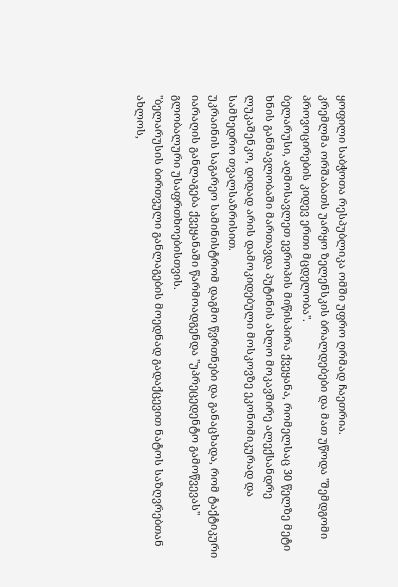ყოფილი საბჭოთა რესპუბლიკა ომში უფრო ღრმად ჩაეთრია.
კრემლმა ორშაბათს უარყო ზელენსკის ბრალდებები და მათ უწოდა "შემდგომი პროვოცირების კიდევ ერთი მცდელობა".
ბელარუსი, აღმოსავლეთ ევროპის მიწისპირა ქვეყანა, რომელსაც 30 წელზე მეტი ხნის განმავლობაში მართავდა პუტინის ახლო მოკავშირე ალექსანდრე ლუკაშენკო, დიდად არის დამოკიდებული მოსკოვზე ეკონომიკურად და სამხედრო თვალსაზრისით.
უკრაინის საგარეო სამინისტრომ დაგმო წვრთნები და განაცხადა, რომ ტაქტიკური იარაღის განლაგება ქვეყანაში წარმოადგენდა "უპრეცედენტო გამოწვევას" გლობალური უსაფრთხოებისთვის.
"ბელარუსის ბირთვული განლაგების მოედნად გადაქცევით ნატოს საზღვრებთან ახლოს,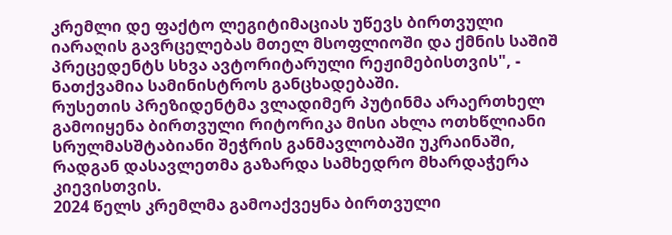კრემლი დე ფაქტო ლეგიტიმაციას უწევს ბირთვული იარაღის გავრცელებას მთელ მსოფლიოში და ქმნის საშიშ პრეცედენტს სხვა ავტორიტარული რეჟიმებისთვის", - ნათქვამია სამინისტროს განცხადებაში.
რუსეთის პრეზიდენტმა ვლადიმერ პუტინმა არაერთხელ გამოიყენა ბირთვული რიტორიკა მისი ახლა ოთხწლიანი სრულმასშტაბიანი შეჭრის განმავლობაში უკრაინაში, რადგან დასავლეთმა გაზარდა სამხედრო მხარდაჭერა კიევისთვის.
2024 წელს კრემლმა გამოაქვეყნა ბირთვული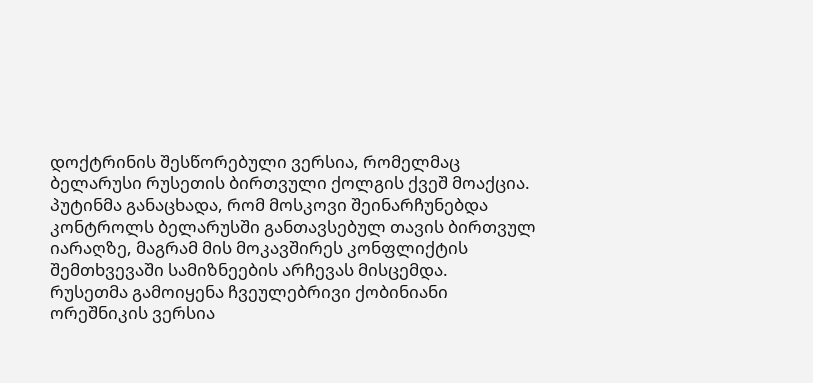დოქტრინის შესწორებული ვერსია, რომელმაც ბელარუსი რუსეთის ბირთვული ქოლგის ქვეშ მოაქცია. პუტინმა განაცხადა, რომ მოსკოვი შეინარჩუნებდა კონტროლს ბელარუსში განთავსებულ თავის ბირთვულ იარაღზე, მაგრამ მის მოკავშირეს კონფლიქტის შემთხვევაში სამიზნეების არჩევას მისცემდა.
რუსეთმა გამოიყენა ჩვეულებრივი ქობინიანი ორეშნიკის ვერსია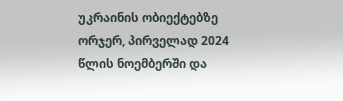უკრაინის ობიექტებზე ორჯერ, პირველად 2024 წლის ნოემბერში და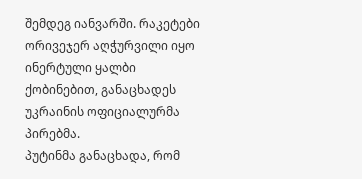შემდეგ იანვარში. რაკეტები ორივეჯერ აღჭურვილი იყო ინერტული ყალბი ქობინებით, განაცხადეს უკრაინის ოფიციალურმა პირებმა.
პუტინმა განაცხადა, რომ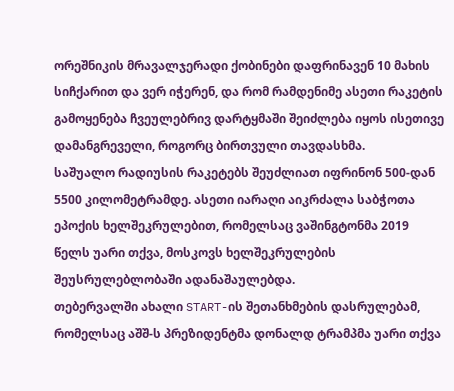ორეშნიკის მრავალჯერადი ქობინები დაფრინავენ 10 მახის სიჩქარით და ვერ იჭერენ, და რომ რამდენიმე ასეთი რაკეტის გამოყენება ჩვეულებრივ დარტყმაში შეიძლება იყოს ისეთივე დამანგრეველი, როგორც ბირთვული თავდასხმა.
საშუალო რადიუსის რაკეტებს შეუძლიათ იფრინონ 500-დან 5500 კილომეტრამდე. ასეთი იარაღი აიკრძალა საბჭოთა ეპოქის ხელშეკრულებით, რომელსაც ვაშინგტონმა 2019 წელს უარი თქვა, მოსკოვს ხელშეკრულების შეუსრულებლობაში ადანაშაულებდა.
თებერვალში ახალი START-ის შეთანხმების დასრულებამ, რომელსაც აშშ-ს პრეზიდენტმა დონალდ ტრამპმა უარი თქვა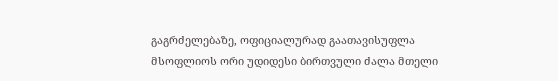გაგრძელებაზე, ოფიციალურად გაათავისუფლა მსოფლიოს ორი უდიდესი ბირთვული ძალა მთელი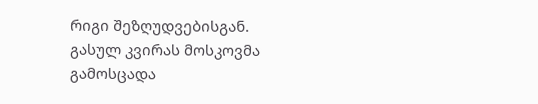რიგი შეზღუდვებისგან.
გასულ კვირას მოსკოვმა გამოსცადა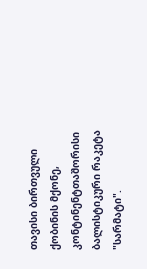თავისი ბირთვული ქობინის მქონე, კონტინენტთაშორისი ბალისტიკური რაკეტა "სარმატი".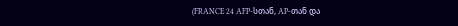(FRANCE 24 AFP-სთან, AP-თან და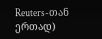Reuters-თან ერთად)